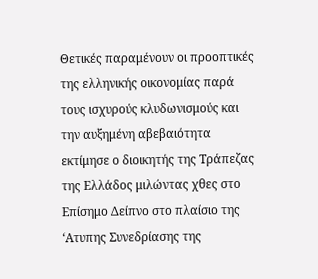Θετικές παραμένουν οι προοπτικές της ελληνικής οικονομίας παρά τους ισχυρούς κλυδωνισμούς και την αυξημένη αβεβαιότητα εκτίμησε ο διοικητής της Τράπεζας της Ελλάδος μιλώντας χθες στο Επίσημο Δείπνο στο πλαίσιο της ‘Ατυπης Συνεδρίασης της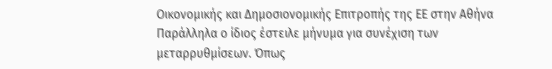Οικονομικής και Δημοσιονομικής Επιτροπής της ΕΕ στην Αθήνα
Παράλληλα ο ίδιος έστειλε μήνυμα για συνέχιση των μεταρρυθμίσεων. Όπως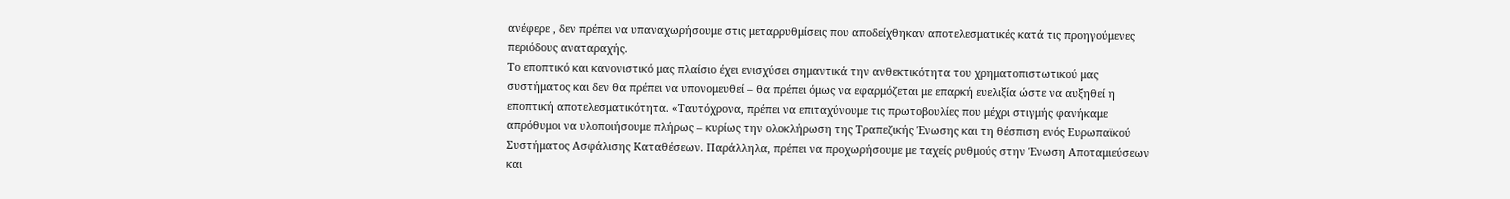ανέφερε , δεν πρέπει να υπαναχωρήσουμε στις μεταρρυθμίσεις που αποδείχθηκαν αποτελεσματικές κατά τις προηγούμενες περιόδους αναταραχής.
Το εποπτικό και κανονιστικό μας πλαίσιο έχει ενισχύσει σημαντικά την ανθεκτικότητα του χρηματοπιστωτικού μας συστήματος και δεν θα πρέπει να υπονομευθεί – θα πρέπει όμως να εφαρμόζεται με επαρκή ευελιξία ώστε να αυξηθεί η εποπτική αποτελεσματικότητα. «Ταυτόχρονα, πρέπει να επιταχύνουμε τις πρωτοβουλίες που μέχρι στιγμής φανήκαμε απρόθυμοι να υλοποιήσουμε πλήρως – κυρίως την ολοκλήρωση της Τραπεζικής Ένωσης και τη θέσπιση ενός Ευρωπαϊκού Συστήματος Ασφάλισης Καταθέσεων. Παράλληλα, πρέπει να προχωρήσουμε με ταχείς ρυθμούς στην Ένωση Αποταμιεύσεων και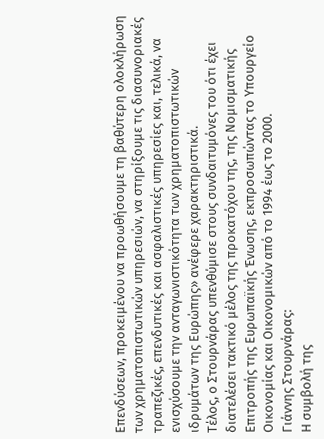Επενδύσεων, προκειμένου να προωθήσουμε τη βαθύτερη ολοκλήρωση των χρηματοπιστωτικών υπηρεσιών, να στηρίξουμε τις διασυνοριακές τραπεζικές, επενδυτικές και ασφαλιστικές υπηρεσίες και, τελικά, να ενισχύσουμε την ανταγωνιστικότητα των χρηματοπιστωτικών ιδρυμάτων της Ευρώπης» ανέφερε χαρακτηριστικά.
Τέλος, ο Στουρνάρας υπενθύμισε στους συνδαιτυμόνες του ότι έχει διατελέσει τακτικό μέλος της προκατόχου της, της Νομισματικής Επιτροπής της Ευρωπαϊκής Ένωσης, εκπροσωπώντας το Υπουργείο Οικονομίας και Οικονομικών από το 1994 έως το 2000.
Γιάννης Στουρνάρας:
Η συμβολή της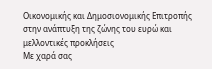Οικονομικής και Δημοσιονομικής Επιτροπής στην ανάπτυξη της ζώνης του ευρώ και μελλοντικές προκλήσεις
Με χαρά σας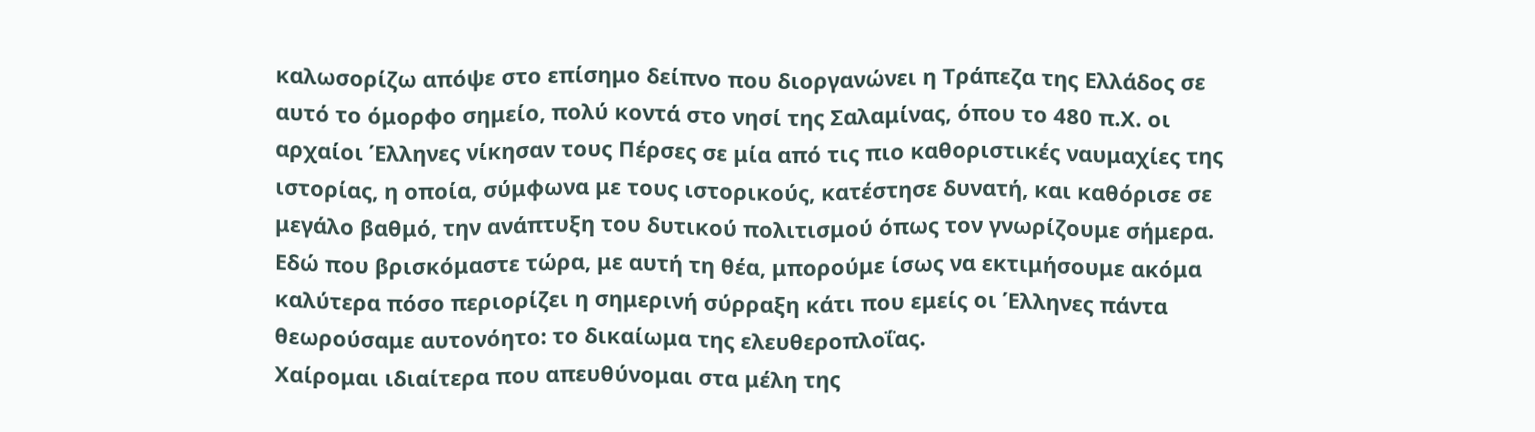καλωσορίζω απόψε στο επίσημο δείπνο που διοργανώνει η Τράπεζα της Ελλάδος σε αυτό το όμορφο σημείο, πολύ κοντά στο νησί της Σαλαμίνας, όπου το 480 π.Χ. οι αρχαίοι Έλληνες νίκησαν τους Πέρσες σε μία από τις πιο καθοριστικές ναυμαχίες της ιστορίας, η οποία, σύμφωνα με τους ιστορικούς, κατέστησε δυνατή, και καθόρισε σε μεγάλο βαθμό, την ανάπτυξη του δυτικού πολιτισμού όπως τον γνωρίζουμε σήμερα. Εδώ που βρισκόμαστε τώρα, με αυτή τη θέα, μπορούμε ίσως να εκτιμήσουμε ακόμα καλύτερα πόσο περιορίζει η σημερινή σύρραξη κάτι που εμείς οι Έλληνες πάντα θεωρούσαμε αυτονόητο: το δικαίωμα της ελευθεροπλοΐας.
Χαίρομαι ιδιαίτερα που απευθύνομαι στα μέλη της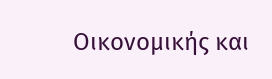Οικονομικής και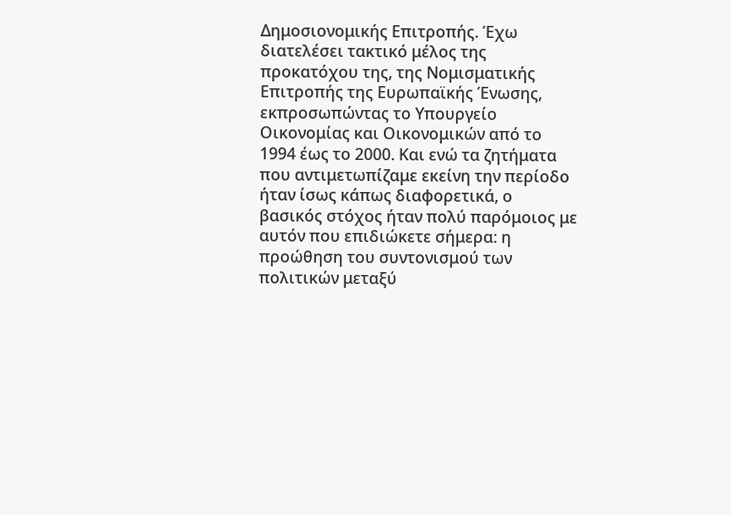Δημοσιονομικής Επιτροπής. Έχω διατελέσει τακτικό μέλος της προκατόχου της, της Νομισματικής Επιτροπής της Ευρωπαϊκής Ένωσης, εκπροσωπώντας το Υπουργείο Οικονομίας και Οικονομικών από το 1994 έως το 2000. Και ενώ τα ζητήματα που αντιμετωπίζαμε εκείνη την περίοδο ήταν ίσως κάπως διαφορετικά, ο βασικός στόχος ήταν πολύ παρόμοιος με αυτόν που επιδιώκετε σήμερα: η προώθηση του συντονισμού των πολιτικών μεταξύ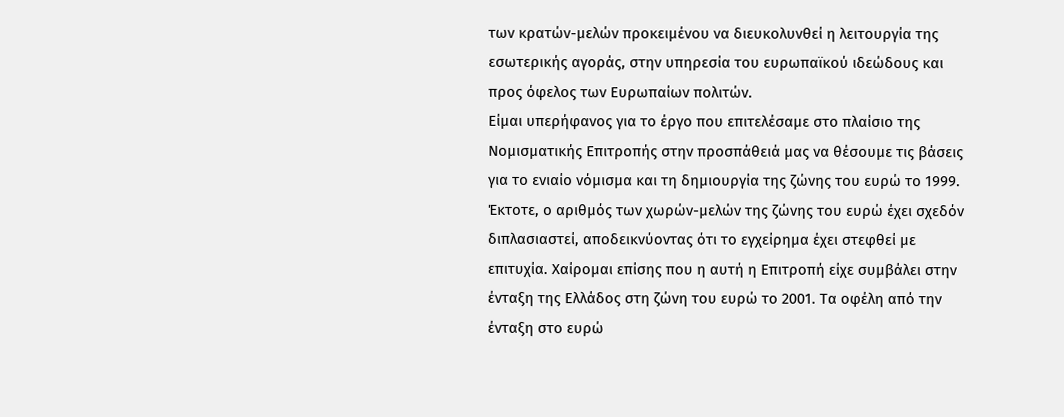των κρατών-μελών προκειμένου να διευκολυνθεί η λειτουργία της εσωτερικής αγοράς, στην υπηρεσία του ευρωπαϊκού ιδεώδους και προς όφελος των Ευρωπαίων πολιτών.
Είμαι υπερήφανος για το έργο που επιτελέσαμε στο πλαίσιο της Νομισματικής Επιτροπής στην προσπάθειά μας να θέσουμε τις βάσεις για το ενιαίο νόμισμα και τη δημιουργία της ζώνης του ευρώ το 1999. Έκτοτε, ο αριθμός των χωρών-μελών της ζώνης του ευρώ έχει σχεδόν διπλασιαστεί, αποδεικνύοντας ότι το εγχείρημα έχει στεφθεί με επιτυχία. Χαίρομαι επίσης που η αυτή η Επιτροπή είχε συμβάλει στην ένταξη της Ελλάδος στη ζώνη του ευρώ το 2001. Τα οφέλη από την ένταξη στο ευρώ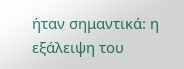ήταν σημαντικά: η εξάλειψη του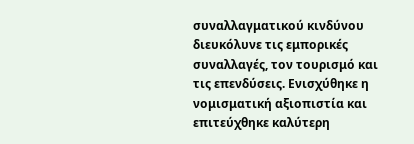συναλλαγματικού κινδύνου διευκόλυνε τις εμπορικές συναλλαγές, τον τουρισμό και τις επενδύσεις. Ενισχύθηκε η νομισματική αξιοπιστία και επιτεύχθηκε καλύτερη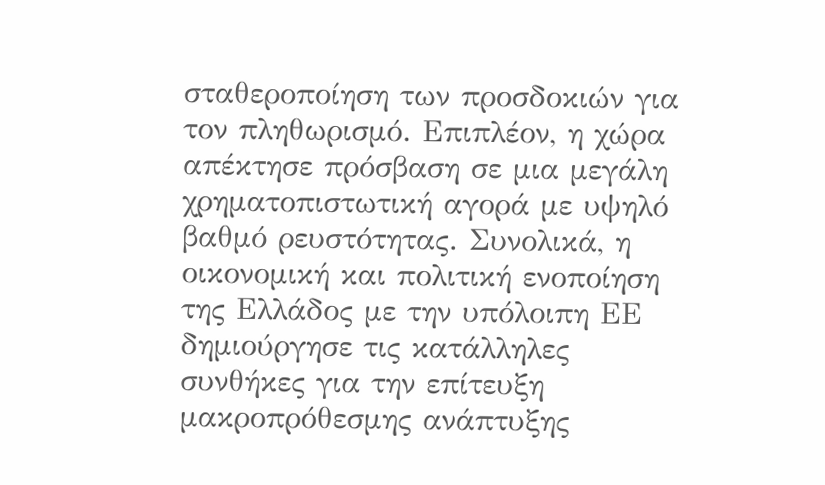σταθεροποίηση των προσδοκιών για τον πληθωρισμό. Επιπλέον, η χώρα απέκτησε πρόσβαση σε μια μεγάλη χρηματοπιστωτική αγορά με υψηλό βαθμό ρευστότητας. Συνολικά, η οικονομική και πολιτική ενοποίηση της Ελλάδος με την υπόλοιπη ΕΕ δημιούργησε τις κατάλληλες συνθήκες για την επίτευξη μακροπρόθεσμης ανάπτυξης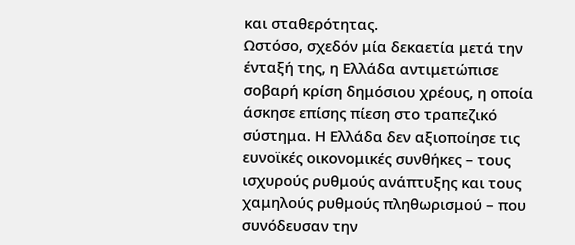και σταθερότητας.
Ωστόσο, σχεδόν μία δεκαετία μετά την ένταξή της, η Ελλάδα αντιμετώπισε σοβαρή κρίση δημόσιου χρέους, η οποία άσκησε επίσης πίεση στο τραπεζικό σύστημα. Η Ελλάδα δεν αξιοποίησε τις ευνοϊκές οικονομικές συνθήκες – τους ισχυρούς ρυθμούς ανάπτυξης και τους χαμηλούς ρυθμούς πληθωρισμού – που συνόδευσαν την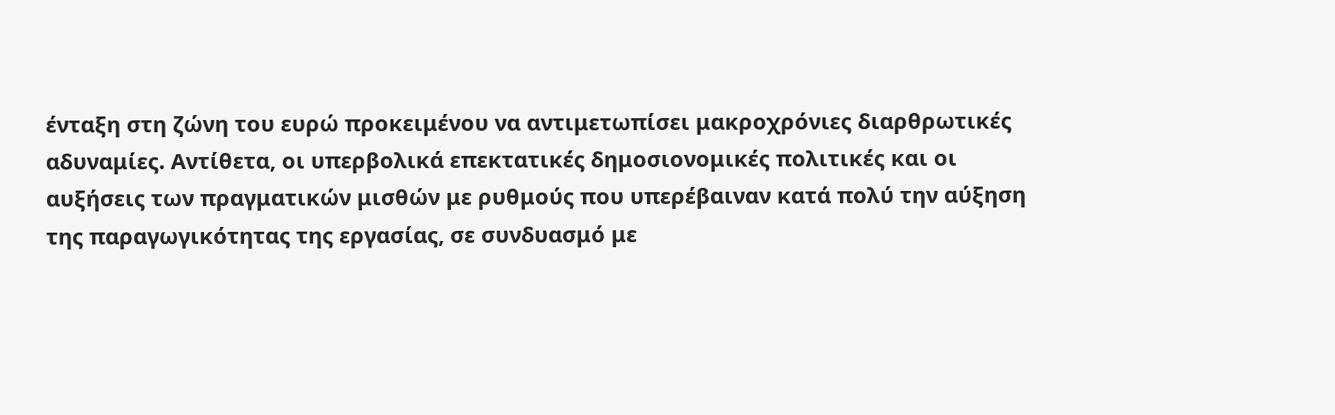ένταξη στη ζώνη του ευρώ προκειμένου να αντιμετωπίσει μακροχρόνιες διαρθρωτικές αδυναμίες. Αντίθετα, οι υπερβολικά επεκτατικές δημοσιονομικές πολιτικές και οι αυξήσεις των πραγματικών μισθών με ρυθμούς που υπερέβαιναν κατά πολύ την αύξηση της παραγωγικότητας της εργασίας, σε συνδυασμό με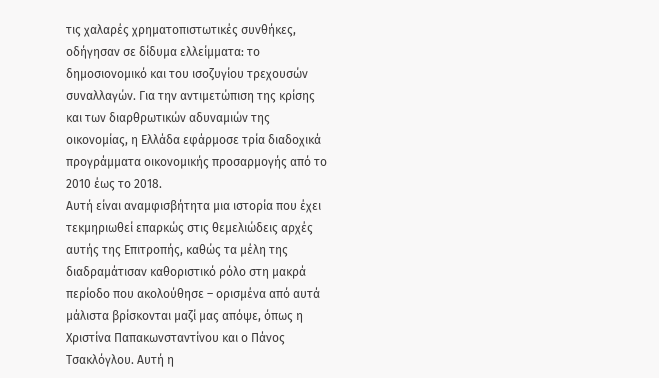τις χαλαρές χρηματοπιστωτικές συνθήκες, οδήγησαν σε δίδυμα ελλείμματα: το δημοσιονομικό και του ισοζυγίου τρεχουσών συναλλαγών. Για την αντιμετώπιση της κρίσης και των διαρθρωτικών αδυναμιών της οικονομίας, η Ελλάδα εφάρμοσε τρία διαδοχικά προγράμματα οικονομικής προσαρμογής από το 2010 έως το 2018.
Αυτή είναι αναμφισβήτητα μια ιστορία που έχει τεκμηριωθεί επαρκώς στις θεμελιώδεις αρχές αυτής της Επιτροπής, καθώς τα μέλη της διαδραμάτισαν καθοριστικό ρόλο στη μακρά περίοδο που ακολούθησε – ορισμένα από αυτά μάλιστα βρίσκονται μαζί μας απόψε, όπως η Χριστίνα Παπακωνσταντίνου και ο Πάνος Τσακλόγλου. Αυτή η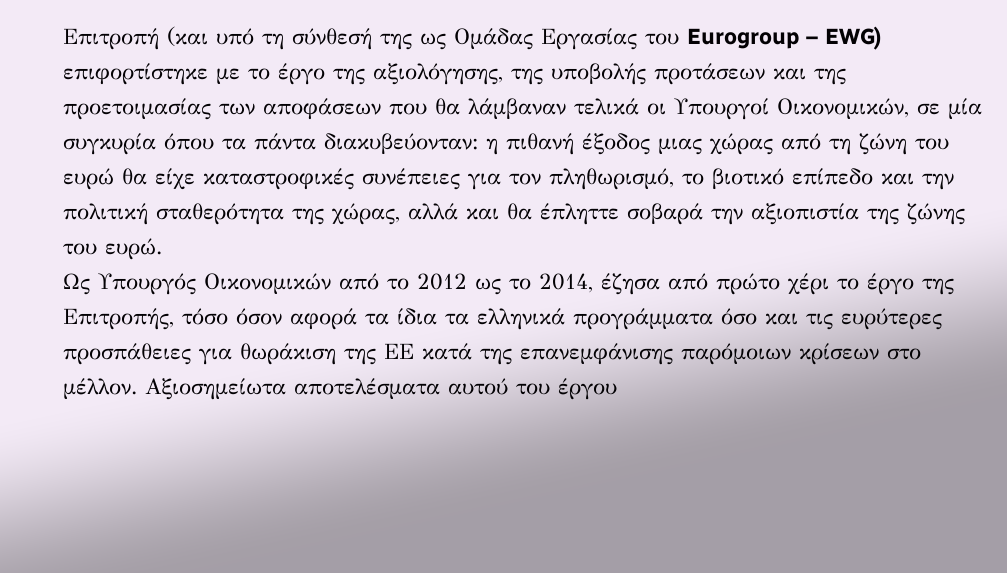Επιτροπή (και υπό τη σύνθεσή της ως Ομάδας Εργασίας του Eurogroup – EWG) επιφορτίστηκε με το έργο της αξιολόγησης, της υποβολής προτάσεων και της προετοιμασίας των αποφάσεων που θα λάμβαναν τελικά οι Υπουργοί Οικονομικών, σε μία συγκυρία όπου τα πάντα διακυβεύονταν: η πιθανή έξοδος μιας χώρας από τη ζώνη του ευρώ θα είχε καταστροφικές συνέπειες για τον πληθωρισμό, το βιοτικό επίπεδο και την πολιτική σταθερότητα της χώρας, αλλά και θα έπληττε σοβαρά την αξιοπιστία της ζώνης του ευρώ.
Ως Υπουργός Οικονομικών από το 2012 ως το 2014, έζησα από πρώτο χέρι το έργο της Επιτροπής, τόσο όσον αφορά τα ίδια τα ελληνικά προγράμματα όσο και τις ευρύτερες προσπάθειες για θωράκιση της ΕΕ κατά της επανεμφάνισης παρόμοιων κρίσεων στο μέλλον. Αξιοσημείωτα αποτελέσματα αυτού του έργου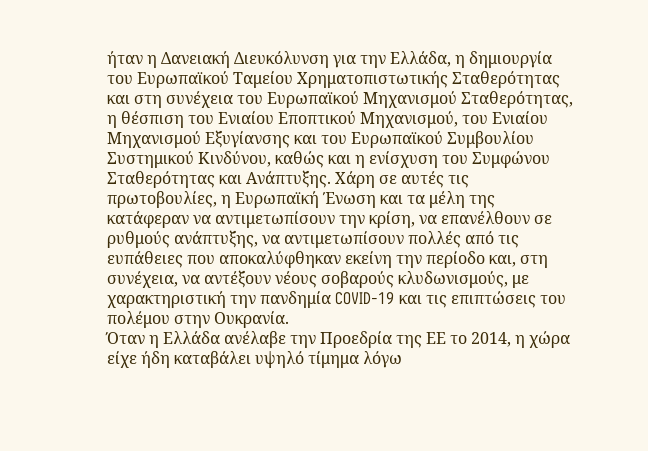ήταν η Δανειακή Διευκόλυνση για την Ελλάδα, η δημιουργία του Ευρωπαϊκού Ταμείου Χρηματοπιστωτικής Σταθερότητας και στη συνέχεια του Ευρωπαϊκού Μηχανισμού Σταθερότητας, η θέσπιση του Ενιαίου Εποπτικού Μηχανισμού, του Ενιαίου Μηχανισμού Εξυγίανσης και του Ευρωπαϊκού Συμβουλίου Συστημικού Κινδύνου, καθώς και η ενίσχυση του Συμφώνου Σταθερότητας και Ανάπτυξης. Χάρη σε αυτές τις πρωτοβουλίες, η Ευρωπαϊκή Ένωση και τα μέλη της κατάφεραν να αντιμετωπίσουν την κρίση, να επανέλθουν σε ρυθμούς ανάπτυξης, να αντιμετωπίσουν πολλές από τις ευπάθειες που αποκαλύφθηκαν εκείνη την περίοδο και, στη συνέχεια, να αντέξουν νέους σοβαρούς κλυδωνισμούς, με χαρακτηριστική την πανδημία COVID-19 και τις επιπτώσεις του πολέμου στην Ουκρανία.
Όταν η Ελλάδα ανέλαβε την Προεδρία της ΕΕ το 2014, η χώρα είχε ήδη καταβάλει υψηλό τίμημα λόγω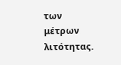των μέτρων λιτότητας.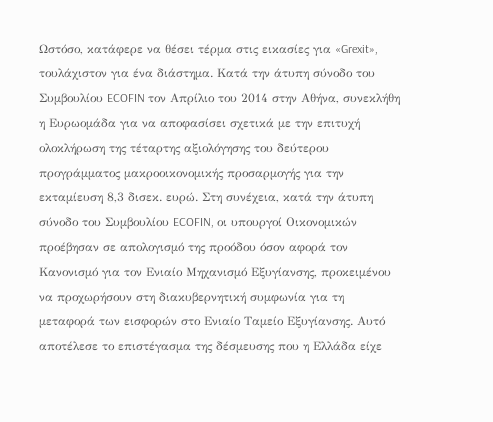Ωστόσο, κατάφερε να θέσει τέρμα στις εικασίες για «Grexit», τουλάχιστον για ένα διάστημα. Κατά την άτυπη σύνοδο του Συμβουλίου ECOFIN τον Απρίλιο του 2014 στην Αθήνα, συνεκλήθη η Ευρωομάδα για να αποφασίσει σχετικά με την επιτυχή ολοκλήρωση της τέταρτης αξιολόγησης του δεύτερου προγράμματος μακροοικονομικής προσαρμογής για την εκταμίευση 8,3 δισεκ. ευρώ. Στη συνέχεια, κατά την άτυπη σύνοδο του Συμβουλίου ECOFIN, οι υπουργοί Οικονομικών προέβησαν σε απολογισμό της προόδου όσον αφορά τον Κανονισμό για τον Ενιαίο Μηχανισμό Εξυγίανσης, προκειμένου να προχωρήσουν στη διακυβερνητική συμφωνία για τη μεταφορά των εισφορών στο Ενιαίο Ταμείο Εξυγίανσης. Αυτό αποτέλεσε το επιστέγασμα της δέσμευσης που η Ελλάδα είχε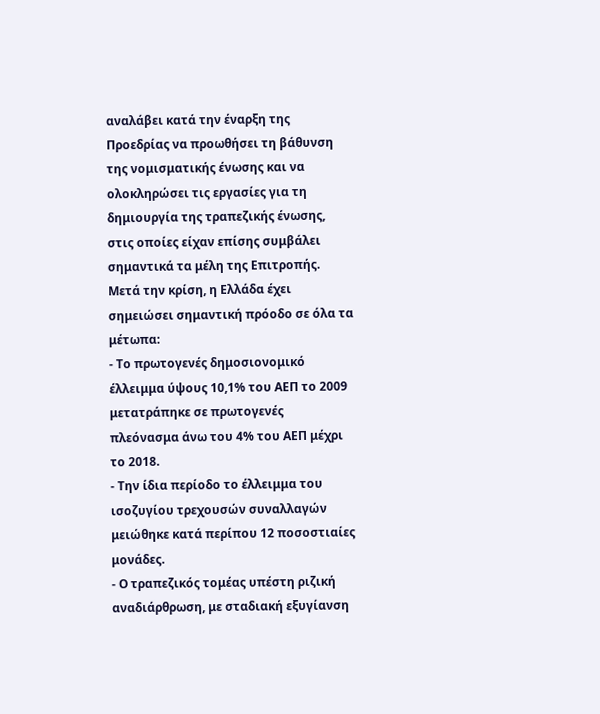αναλάβει κατά την έναρξη της Προεδρίας να προωθήσει τη βάθυνση της νομισματικής ένωσης και να ολοκληρώσει τις εργασίες για τη δημιουργία της τραπεζικής ένωσης, στις οποίες είχαν επίσης συμβάλει σημαντικά τα μέλη της Επιτροπής.
Μετά την κρίση, η Ελλάδα έχει σημειώσει σημαντική πρόοδο σε όλα τα μέτωπα:
- Το πρωτογενές δημοσιονομικό έλλειμμα ύψους 10,1% του ΑΕΠ το 2009 μετατράπηκε σε πρωτογενές πλεόνασμα άνω του 4% του ΑΕΠ μέχρι το 2018.
- Την ίδια περίοδο το έλλειμμα του ισοζυγίου τρεχουσών συναλλαγών μειώθηκε κατά περίπου 12 ποσοστιαίες μονάδες.
- Ο τραπεζικός τομέας υπέστη ριζική αναδιάρθρωση, με σταδιακή εξυγίανση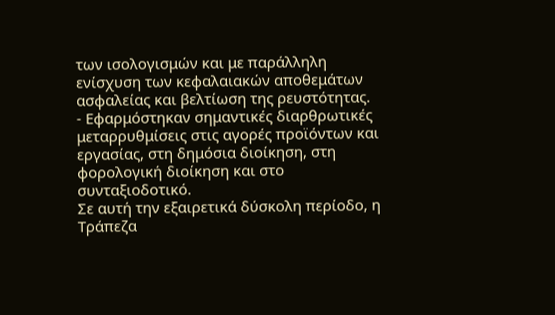των ισολογισμών και με παράλληλη ενίσχυση των κεφαλαιακών αποθεμάτων ασφαλείας και βελτίωση της ρευστότητας.
- Εφαρμόστηκαν σημαντικές διαρθρωτικές μεταρρυθμίσεις στις αγορές προϊόντων και εργασίας, στη δημόσια διοίκηση, στη φορολογική διοίκηση και στο συνταξιοδοτικό.
Σε αυτή την εξαιρετικά δύσκολη περίοδο, η Τράπεζα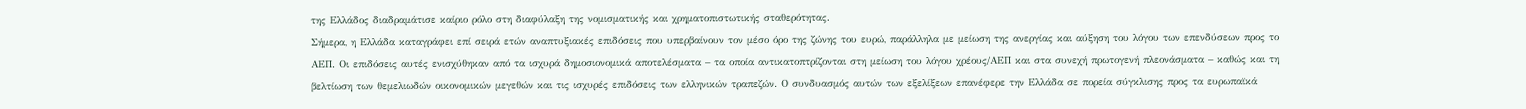της Ελλάδος διαδραμάτισε καίριο ρόλο στη διαφύλαξη της νομισματικής και χρηματοπιστωτικής σταθερότητας.
Σήμερα, η Ελλάδα καταγράφει επί σειρά ετών αναπτυξιακές επιδόσεις που υπερβαίνουν τον μέσο όρο της ζώνης του ευρώ, παράλληλα με μείωση της ανεργίας και αύξηση του λόγου των επενδύσεων προς το ΑΕΠ. Οι επιδόσεις αυτές ενισχύθηκαν από τα ισχυρά δημοσιονομικά αποτελέσματα – τα οποία αντικατοπτρίζονται στη μείωση του λόγου χρέους/ΑΕΠ και στα συνεχή πρωτογενή πλεονάσματα – καθώς και τη βελτίωση των θεμελιωδών οικονομικών μεγεθών και τις ισχυρές επιδόσεις των ελληνικών τραπεζών. Ο συνδυασμός αυτών των εξελίξεων επανέφερε την Ελλάδα σε πορεία σύγκλισης προς τα ευρωπαϊκά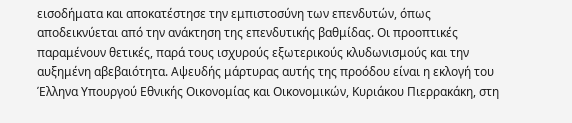εισοδήματα και αποκατέστησε την εμπιστοσύνη των επενδυτών, όπως αποδεικνύεται από την ανάκτηση της επενδυτικής βαθμίδας. Οι προοπτικές παραμένουν θετικές, παρά τους ισχυρούς εξωτερικούς κλυδωνισμούς και την αυξημένη αβεβαιότητα. Αψευδής μάρτυρας αυτής της προόδου είναι η εκλογή του Έλληνα Υπουργού Εθνικής Οικονομίας και Οικονομικών, Κυριάκου Πιερρακάκη, στη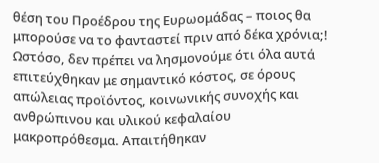θέση του Προέδρου της Ευρωομάδας – ποιος θα μπορούσε να το φανταστεί πριν από δέκα χρόνια;!
Ωστόσο, δεν πρέπει να λησμονούμε ότι όλα αυτά επιτεύχθηκαν με σημαντικό κόστος, σε όρους απώλειας προϊόντος, κοινωνικής συνοχής και ανθρώπινου και υλικού κεφαλαίου μακροπρόθεσμα. Απαιτήθηκαν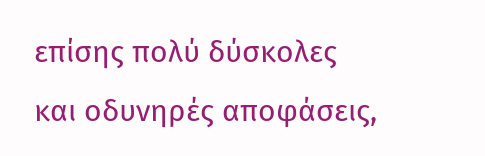επίσης πολύ δύσκολες και οδυνηρές αποφάσεις,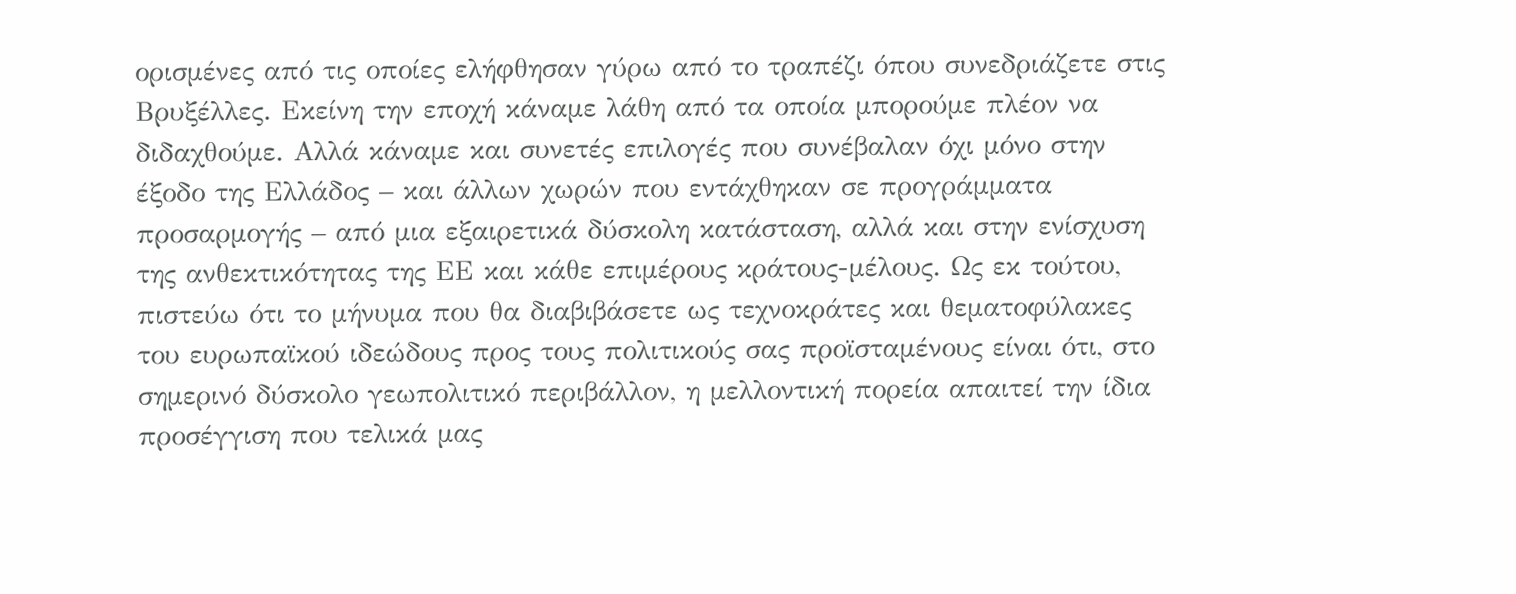ορισμένες από τις οποίες ελήφθησαν γύρω από το τραπέζι όπου συνεδριάζετε στις Βρυξέλλες. Εκείνη την εποχή κάναμε λάθη από τα οποία μπορούμε πλέον να διδαχθούμε. Αλλά κάναμε και συνετές επιλογές που συνέβαλαν όχι μόνο στην έξοδο της Ελλάδος – και άλλων χωρών που εντάχθηκαν σε προγράμματα προσαρμογής – από μια εξαιρετικά δύσκολη κατάσταση, αλλά και στην ενίσχυση της ανθεκτικότητας της ΕΕ και κάθε επιμέρους κράτους-μέλους. Ως εκ τούτου, πιστεύω ότι το μήνυμα που θα διαβιβάσετε ως τεχνοκράτες και θεματοφύλακες του ευρωπαϊκού ιδεώδους προς τους πολιτικούς σας προϊσταμένους είναι ότι, στο σημερινό δύσκολο γεωπολιτικό περιβάλλον, η μελλοντική πορεία απαιτεί την ίδια προσέγγιση που τελικά μας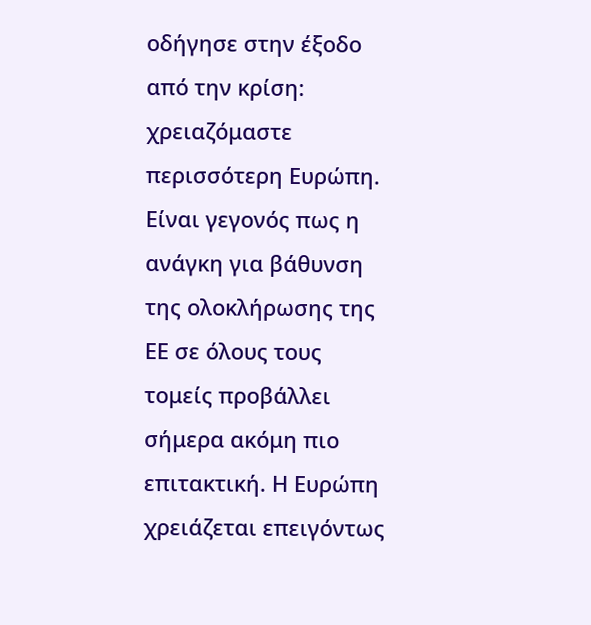οδήγησε στην έξοδο από την κρίση: χρειαζόμαστε περισσότερη Ευρώπη.
Είναι γεγονός πως η ανάγκη για βάθυνση της ολοκλήρωσης της ΕΕ σε όλους τους τομείς προβάλλει σήμερα ακόμη πιο επιτακτική. Η Ευρώπη χρειάζεται επειγόντως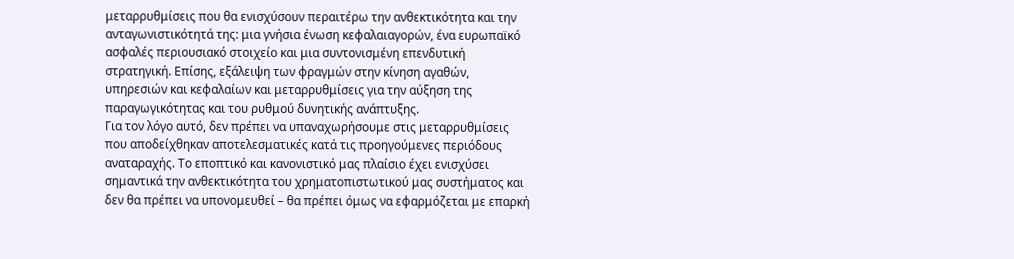μεταρρυθμίσεις που θα ενισχύσουν περαιτέρω την ανθεκτικότητα και την ανταγωνιστικότητά της: μια γνήσια ένωση κεφαλαιαγορών, ένα ευρωπαϊκό ασφαλές περιουσιακό στοιχείο και μια συντονισμένη επενδυτική στρατηγική. Επίσης, εξάλειψη των φραγμών στην κίνηση αγαθών, υπηρεσιών και κεφαλαίων και μεταρρυθμίσεις για την αύξηση της παραγωγικότητας και του ρυθμού δυνητικής ανάπτυξης.
Για τον λόγο αυτό, δεν πρέπει να υπαναχωρήσουμε στις μεταρρυθμίσεις που αποδείχθηκαν αποτελεσματικές κατά τις προηγούμενες περιόδους αναταραχής. Το εποπτικό και κανονιστικό μας πλαίσιο έχει ενισχύσει σημαντικά την ανθεκτικότητα του χρηματοπιστωτικού μας συστήματος και δεν θα πρέπει να υπονομευθεί – θα πρέπει όμως να εφαρμόζεται με επαρκή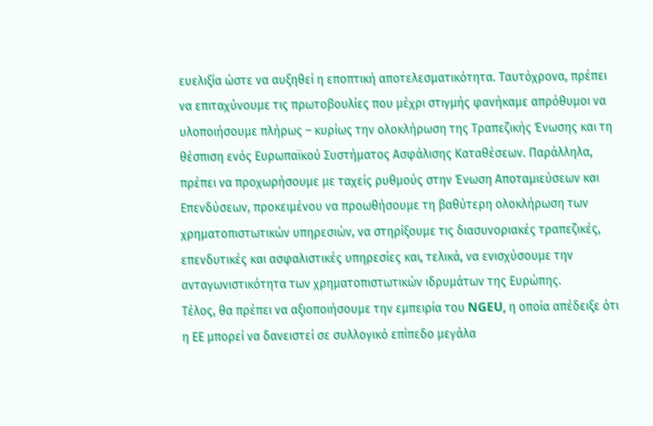ευελιξία ώστε να αυξηθεί η εποπτική αποτελεσματικότητα. Ταυτόχρονα, πρέπει να επιταχύνουμε τις πρωτοβουλίες που μέχρι στιγμής φανήκαμε απρόθυμοι να υλοποιήσουμε πλήρως – κυρίως την ολοκλήρωση της Τραπεζικής Ένωσης και τη θέσπιση ενός Ευρωπαϊκού Συστήματος Ασφάλισης Καταθέσεων. Παράλληλα, πρέπει να προχωρήσουμε με ταχείς ρυθμούς στην Ένωση Αποταμιεύσεων και Επενδύσεων, προκειμένου να προωθήσουμε τη βαθύτερη ολοκλήρωση των χρηματοπιστωτικών υπηρεσιών, να στηρίξουμε τις διασυνοριακές τραπεζικές, επενδυτικές και ασφαλιστικές υπηρεσίες και, τελικά, να ενισχύσουμε την ανταγωνιστικότητα των χρηματοπιστωτικών ιδρυμάτων της Ευρώπης.
Τέλος, θα πρέπει να αξιοποιήσουμε την εμπειρία του NGEU, η οποία απέδειξε ότι η ΕΕ μπορεί να δανειστεί σε συλλογικό επίπεδο μεγάλα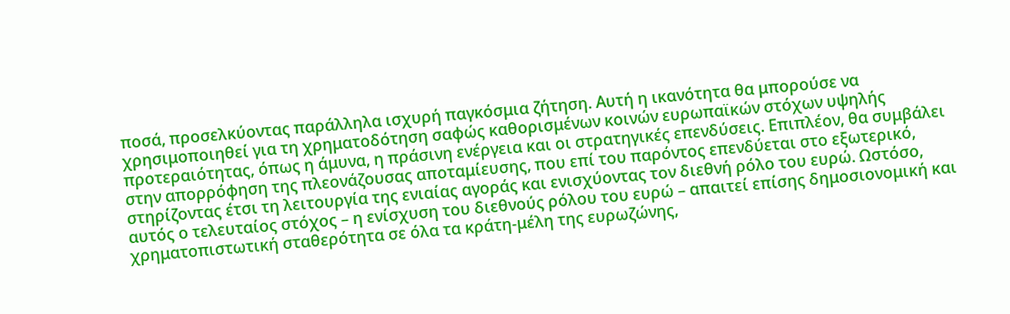ποσά, προσελκύοντας παράλληλα ισχυρή παγκόσμια ζήτηση. Αυτή η ικανότητα θα μπορούσε να χρησιμοποιηθεί για τη χρηματοδότηση σαφώς καθορισμένων κοινών ευρωπαϊκών στόχων υψηλής προτεραιότητας, όπως η άμυνα, η πράσινη ενέργεια και οι στρατηγικές επενδύσεις. Επιπλέον, θα συμβάλει στην απορρόφηση της πλεονάζουσας αποταμίευσης, που επί του παρόντος επενδύεται στο εξωτερικό, στηρίζοντας έτσι τη λειτουργία της ενιαίας αγοράς και ενισχύοντας τον διεθνή ρόλο του ευρώ. Ωστόσο, αυτός ο τελευταίος στόχος – η ενίσχυση του διεθνούς ρόλου του ευρώ – απαιτεί επίσης δημοσιονομική και χρηματοπιστωτική σταθερότητα σε όλα τα κράτη-μέλη της ευρωζώνης,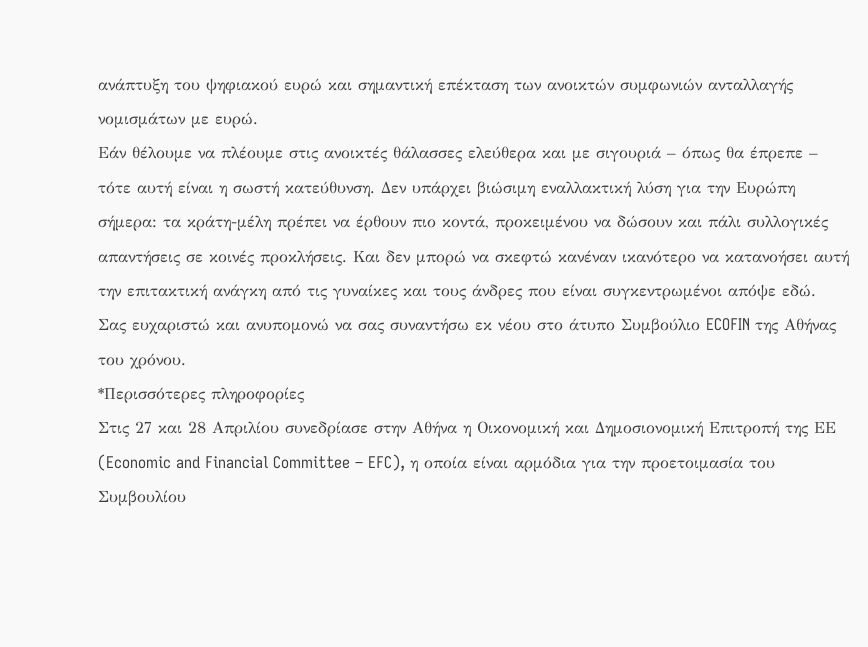ανάπτυξη του ψηφιακού ευρώ και σημαντική επέκταση των ανοικτών συμφωνιών ανταλλαγής νομισμάτων με ευρώ.
Εάν θέλουμε να πλέουμε στις ανοικτές θάλασσες ελεύθερα και με σιγουριά – όπως θα έπρεπε – τότε αυτή είναι η σωστή κατεύθυνση. Δεν υπάρχει βιώσιμη εναλλακτική λύση για την Ευρώπη σήμερα: τα κράτη-μέλη πρέπει να έρθουν πιο κοντά, προκειμένου να δώσουν και πάλι συλλογικές απαντήσεις σε κοινές προκλήσεις. Και δεν μπορώ να σκεφτώ κανέναν ικανότερο να κατανοήσει αυτή την επιτακτική ανάγκη από τις γυναίκες και τους άνδρες που είναι συγκεντρωμένοι απόψε εδώ.
Σας ευχαριστώ και ανυπομονώ να σας συναντήσω εκ νέου στο άτυπο Συμβούλιο ECOFIN της Αθήνας του χρόνου.
*Περισσότερες πληροφορίες
Στις 27 και 28 Απριλίου συνεδρίασε στην Αθήνα η Οικονομική και Δημοσιονομική Επιτροπή της ΕΕ (Economic and Financial Committee – EFC), η οποία είναι αρμόδια για την προετοιμασία του Συμβουλίου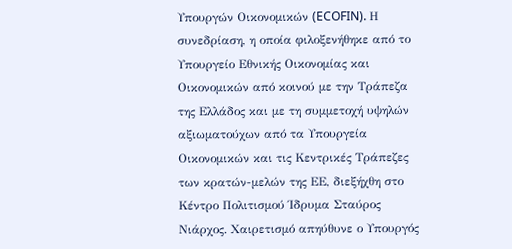Υπουργών Οικονομικών (ECOFIN). Η συνεδρίαση, η οποία φιλοξενήθηκε από το Υπουργείο Εθνικής Οικονομίας και Οικονομικών από κοινού με την Τράπεζα της Ελλάδος και με τη συμμετοχή υψηλών αξιωματούχων από τα Υπουργεία Οικονομικών και τις Κεντρικές Τράπεζες των κρατών-μελών της ΕΕ, διεξήχθη στο Κέντρο Πολιτισμού Ίδρυμα Σταύρος Νιάρχος. Χαιρετισμό απηύθυνε ο Υπουργός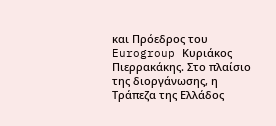και Πρόεδρος του Eurogroup Κυριάκος Πιερρακάκης. Στο πλαίσιο της διοργάνωσης, η Τράπεζα της Ελλάδος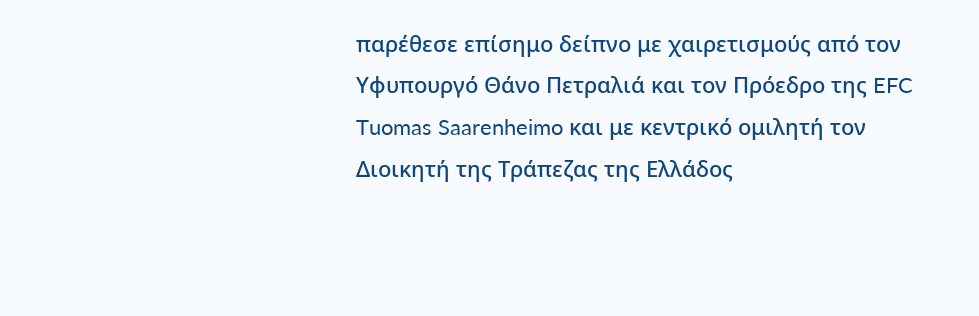παρέθεσε επίσημο δείπνο με χαιρετισμούς από τον Υφυπουργό Θάνο Πετραλιά και τον Πρόεδρο της EFC Tuomas Saarenheimo και με κεντρικό ομιλητή τον Διοικητή της Τράπεζας της Ελλάδος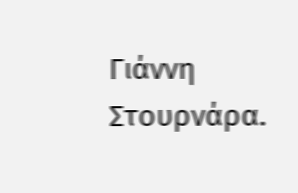Γιάννη Στουρνάρα.